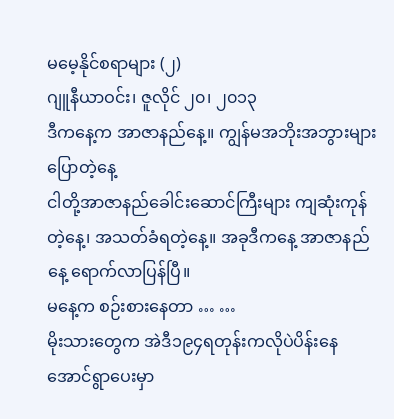မမေ့နိုင်စရာများ (၂)
ဂျူနီယာဝင်း၊ ဇူလိုင် ၂၀၊ ၂၀၁၃
ဒီကနေ့က အာဇာနည်နေ့။ ကျွန်မအဘိုးအဘွားများ ပြောတဲ့နေ့
ငါတို့အာဇာနည်ခေါင်းဆောင်ကြီးများ ကျဆုံးကုန်တဲ့နေ့၊ အသတ်ခံရတဲ့နေ့။ အခုဒီကနေ့ အာဇာနည်နေ့ ရောက်လာပြန်ပြီ။
မနေ့က စဉ်းစားနေတာ … …
မိုးသားတွေက အဲဒီ၁၉၄ရတုန်းကလိုပဲပိန်းနေအောင်ရွာပေးမှာ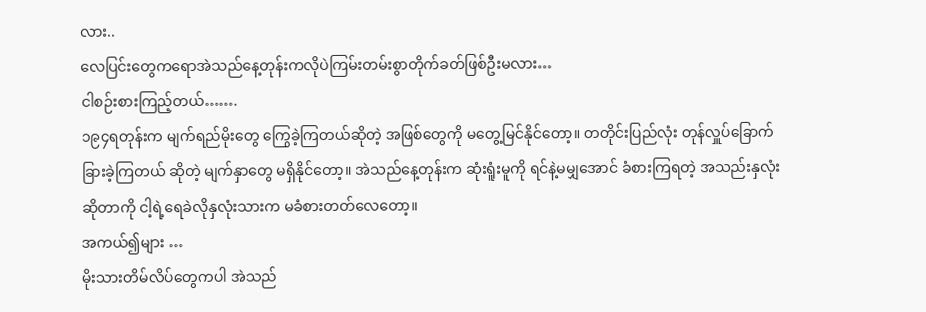လား..
လေပြင်းတွေကရောအဲသည်နေ့တုန်းကလိုပဲကြမ်းတမ်းစွာတိုက်ခတ်ဖြစ်ဦးမလား…
ငါစဉ်းစားကြည့်တယ်…….
၁၉၄ရတုန်းက မျက်ရည်မိုးတွေ ကြွေခဲ့ကြတယ်ဆိုတဲ့ အဖြစ်တွေကို မတွေ့မြင်နိုင်တော့။ တတိုင်းပြည်လုံး တုန်လှူပ်ခြောက်ခြားခဲ့ကြတယ် ဆိုတဲ့ မျက်နှာတွေ မရှိနိုင်တော့။ အဲသည်နေ့တုန်းက ဆုံးရူံးမူကို ရင်နဲ့မမျှအောင် ခံစားကြရတဲ့ အသည်းနှလုံးဆိုတာကို ငါ့ရဲ့ရေခဲလိုနှလုံးသားက မခံစားတတ်လေတော့။
အကယ်၍များ …
မိုးသားတိမ်လိပ်တွေကပါ အဲသည်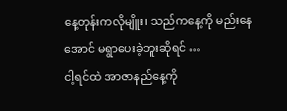နေ့တုန်းကလိုမျိူး၊ သည်ကနေ့ကို မည်းနေအောင် မရွာပေးခဲ့ဘူးဆိုရင် …
ငါ့ရင်ထဲ အာဇာနည်နေ့ကို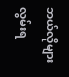ဘယ်လိုများ လွမ်းရ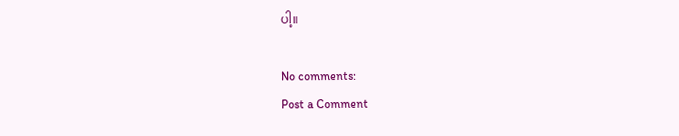ပါ့။

No comments:
Post a Comment